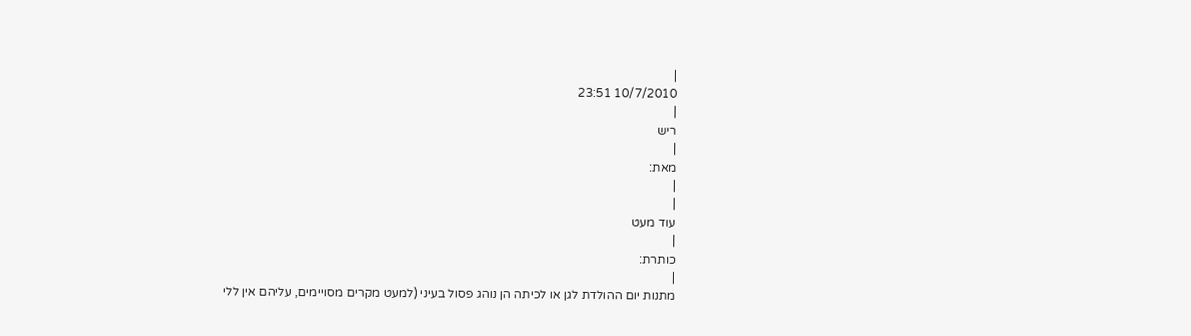|
10/7/2010 23:51
|
ריש
|
מאת:
|
|
עוד מעט
|
כותרת:
|
מתנות יום ההולדת לגן או לכיתה הן נוהג פסול בעיני (למעט מקרים מסויימים, עליהם אין ללי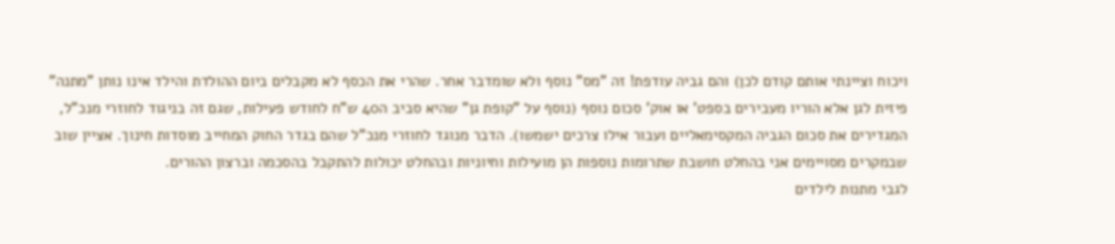ויכוח וציינתי אותם קודם לכן) והם גביה עודפת! זה "מס" נוסף ולא שומדבר אחר. שהרי את הכסף לא מקבלים ביום ההולדת והילד אינו נותן "מתנה" פיזית לגן אלא הוריו מעבירים בספט' או אוק' סכום נוסף (נוסף על "קופת גן" שהיא סביב ה40 ש"ח לחודש פעילות, שגם זה בניגוד לחוזרי מנכ"ל, המגדירים את סכום הגביה המקסימאליים ועבור אילו צרכים ישמשו). הדבר מנוגד לחוזרי מנכ"ל שהם בגדר החוק המחייב מוסדות חינוך. אציין שוב שבמקרים מסויימים אני בהחלט חושבת שתרומות נוספות הן מועילות וחיוניות ובהחלט יכולות להתקבל בהסכמה וברצון ההורים.
לגבי מתנות לילדים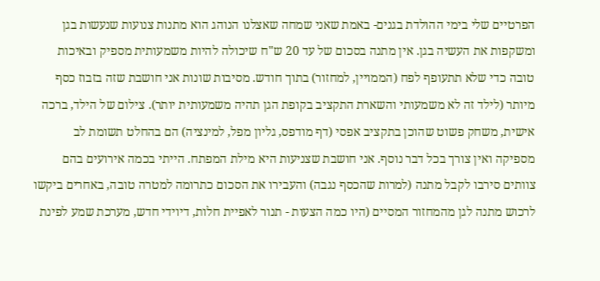הפרטיים שלי בימי ההולדת בגנים- באמת שאני שמחה שאצלנו הנוהג הוא מתנות צנועות שנעשות בגן ומשקפות את העשיה בגן. אין מתנה בסכום של עד 20 ש"ח שיכולה להיות משמעותית מספיק ובאיכות טובה כדי שלא תתעופף לפח (הממויין, למחזור) בתוך חודש. מסיבות שונות אני חושבת שזה בזבוז כסף מיותר (לילד זה לא משמעותי והשארת התקציב בקופת הגן תהיה משמעותית יותר). צילום של הילד, ברכה אישית, משחק פשוט שהוכן בתקציב אפסי (דף מודפס, גליון מפל, למינציה) הם בהחלט תשומת לב מספיקה ואין צורך בכל דבר נוסף. אני חושבת שצניעות היא מילת המפתח. הייתי בכמה אירועים בהם צוותים סירבו לקבל מתנה (למרות שהכסף נגבה) והעבירו את הסכום כתרומה למטרה טובה, באחרים ביקשו לרכוש מתנה לגן מהמחזור המסיים (היו כמה הצעות - תנור לאפיית חלות, דיוידי חדש, מערכת שמע לפינת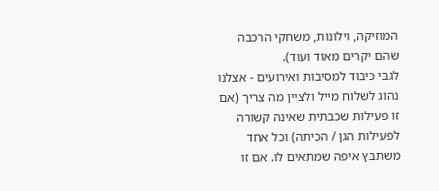המוזיקה, וילונות, משחקי הרכבה שהם יקרים מאוד ועוד).
לגבי כיבוד למסיבות ואירועים - אצלנו נהוג לשלוח מייל ולציין מה צריך (אם זו פעילות שכבתית שאינה קשורה לפעילות הגן / הכיתה) וכל אחד משתבץ איפה שמתאים לו. אם זו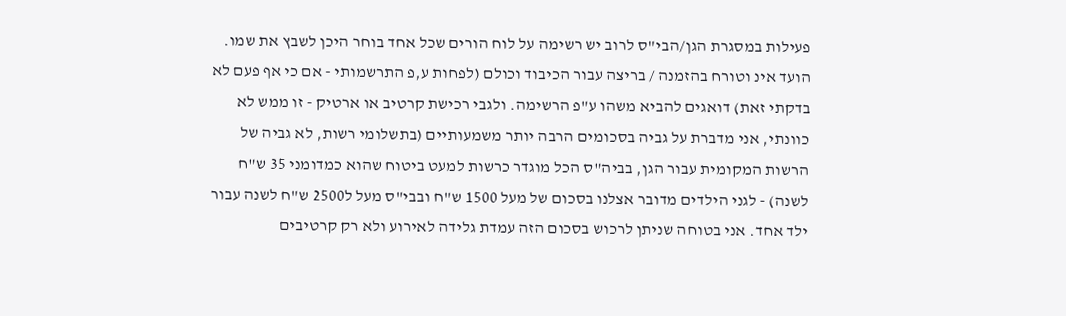פעילות במסגרת הגן/הבי"ס לרוב יש רשימה על לוח הורים שכל אחד בוחר היכן לשבץ את שמו. הועד אינ וטורח בהזמנה / בריצה עבור הכיבוד וכולם (לפחות ע,פ התרשמותי - אם כי אף פעם לא בדקתי זאת) דואגים להביא משהו ע"פ הרשימה. ולגבי רכישת קרטיב או ארטיק - זו ממש לא כוונתי, אני מדברת על גביה בסכומים הרבה יותר משמעותיים (בתשלומי רשות, לא גביה של הרשות המקומית עבור הגן, בביה"ס הכל מוגדר כרשות למעט ביטוח שהוא כמדומני 35 ש"ח לשנה) - לגני הילדים מדובר אצלנו בסכום של מעל 1500 ש"ח ובבי"ס מעל ל2500 ש"ח לשנה עבור ילד אחד. אני בטוחה שניתן לרכוש בסכום הזה עמדת גלידה לאירוע ולא רק קרטיבים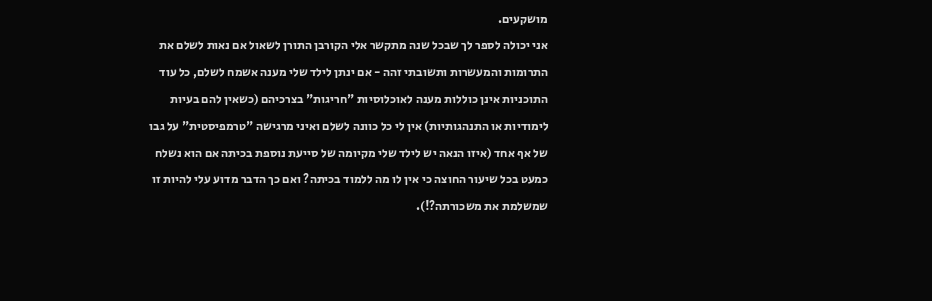מושקעים.
אני יכולה לספר לך שבכל שנה מתקשר אלי הקורבן התורן לשאול אם נאות לשלם את התרומות והמעשרות ותשובתי זהה - אם ינתן לילד שלי מענה אשמח לשלם, כל עוד התוכניות אינן כוללות מענה לאוכלוסיות "חריגות" בצרכיהם (כשאין להם בעיות לימודיות או התנהגותיות) אין לי כל כוונה לשלם ואיני מרגישה "טרמפיסטית" על גבו של אף אחד (איזו הנאה יש לילד שלי מקיומה של סייעת נוספת בכיתה אם הוא נשלח כמעט בכל שיעור החוצה כי אין לו מה ללמוד בכיתה? ואם כך הדבר מדוע עלי להיות זו שמשלמת את משכורתה?!).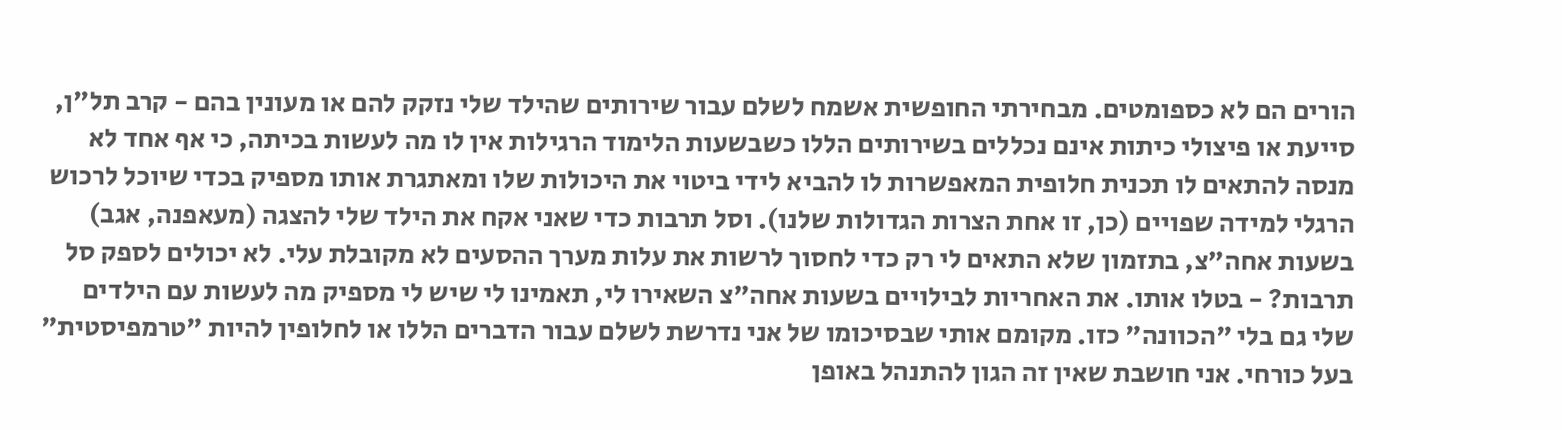הורים הם לא כספומטים. מבחירתי החופשית אשמח לשלם עבור שירותים שהילד שלי נזקק להם או מעונין בהם - קרב תל"ן, סייעת או פיצולי כיתות אינם נכללים בשירותים הללו כשבשעות הלימוד הרגילות אין לו מה לעשות בכיתה, כי אף אחד לא מנסה להתאים לו תכנית חלופית המאפשרות לו להביא לידי ביטוי את היכולות שלו ומאתגרת אותו מספיק בכדי שיוכל לרכוש הרגלי למידה שפויים (כן, זו אחת הצרות הגדולות שלנו). וסל תרבות כדי שאני אקח את הילד שלי להצגה (מעאפנה, אגב) בשעות אחה"צ, בתזמון שלא התאים לי רק כדי לחסוך לרשות את עלות מערך ההסעים לא מקובלת עלי. לא יכולים לספק סל תרבות? - בטלו אותו. את האחריות לבילויים בשעות אחה"צ השאירו לי, תאמינו לי שיש לי מספיק מה לעשות עם הילדים שלי גם בלי "הכוונה" כזו. מקומם אותי שבסיכומו של אני נדרשת לשלם עבור הדברים הללו או לחלופין להיות "טרמפיסטית" בעל כורחי. אני חושבת שאין זה הגון להתנהל באופן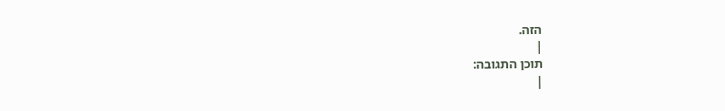הזה.
|
תוכן התגובה:
|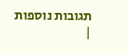תגובות נוספות
|